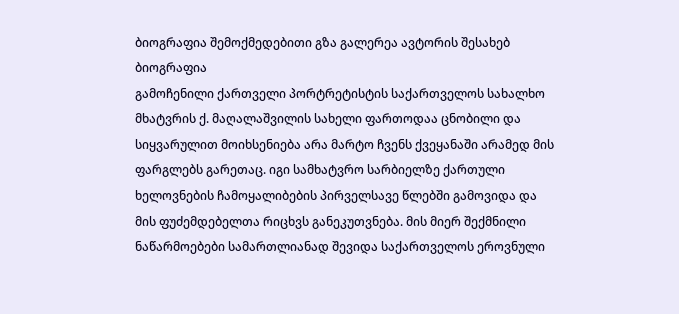ბიოგრაფია შემოქმედებითი გზა გალერეა ავტორის შესახებ
ბიოგრაფია
გამოჩენილი ქართველი პორტრეტისტის საქართველოს სახალხო მხატვრის ქ. მაღალაშვილის სახელი ფართოდაა ცნობილი და სიყვარულით მოიხსენიება არა მარტო ჩვენს ქვეყანაში არამედ მის ფარგლებს გარეთაც. იგი სამხატვრო სარბიელზე ქართული ხელოვნების ჩამოყალიბების პირველსავე წლებში გამოვიდა და მის ფუძემდებელთა რიცხვს განეკუთვნება. მის მიერ შექმნილი ნაწარმოებები სამართლიანად შევიდა საქართველოს ეროვნული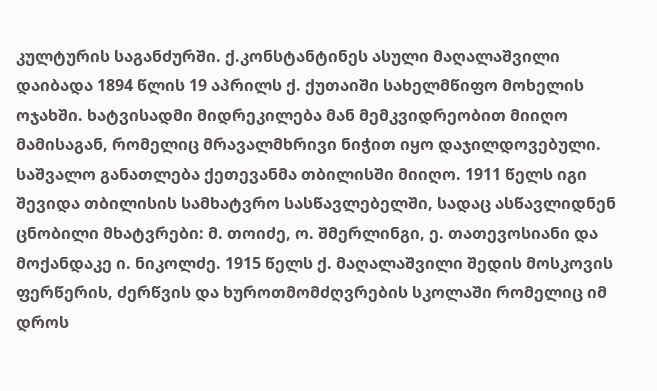კულტურის საგანძურში. ქ.კონსტანტინეს ასული მაღალაშვილი დაიბადა 1894 წლის 19 აპრილს ქ. ქუთაიში სახელმწიფო მოხელის ოჯახში. ხატვისადმი მიდრეკილება მან მემკვიდრეობით მიიღო მამისაგან, რომელიც მრავალმხრივი ნიჭით იყო დაჯილდოვებული. საშვალო განათლება ქეთევანმა თბილისში მიიღო. 1911 წელს იგი შევიდა თბილისის სამხატვრო სასწავლებელში, სადაც ასწავლიდნენ ცნობილი მხატვრები: მ. თოიძე, ო. შმერლინგი, ე. თათევოსიანი და მოქანდაკე ი. ნიკოლძე. 1915 წელს ქ. მაღალაშვილი შედის მოსკოვის ფერწერის, ძერწვის და ხუროთმომძღვრების სკოლაში რომელიც იმ დროს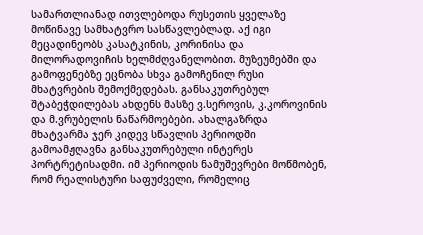სამართლიანად ითვლებოდა რუსეთის ყველაზე მოწინავე სამხატვრო სასწავლებლად. აქ იგი მეცადინეობს კასატკინის, კორინისა და მილორადოვიჩის ხელმძღვანელობით. მუზეუმებში და გამოფენებზე ეცნობა სხვა გამოჩენილ რუსი მხატვრების შემოქმედებას. განსაკუთრებულ შტაბეჭდილებას ახდენს მასზე ვ.სეროვის, კ.კოროვინის და მ.ვრუბელის ნაწარმოებები. ახალგაზრდა მხატვარმა ჯერ კიდევ სწავლის პერიოდში გამოამჟღავნა განსაკუთრებული ინტერეს პორტრეტისადმი. იმ პერიოდის ნამუშევრები მოწმობენ, რომ რეალისტური საფუძველი, რომელიც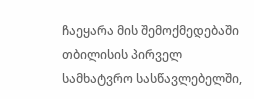ჩაეყარა მის შემოქმედებაში თბილისის პირველ სამხატვრო სასწავლებელში,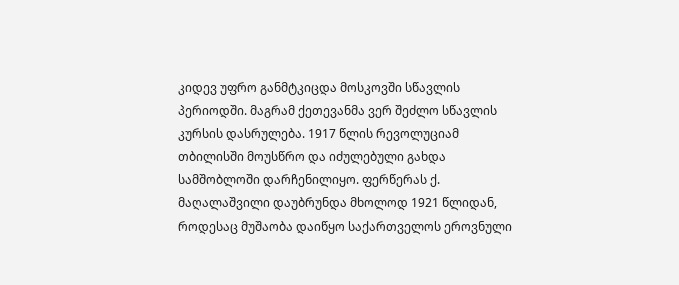კიდევ უფრო განმტკიცდა მოსკოვში სწავლის პერიოდში. მაგრამ ქეთევანმა ვერ შეძლო სწავლის კურსის დასრულება. 1917 წლის რევოლუციამ თბილისში მოუსწრო და იძულებული გახდა სამშობლოში დარჩენილიყო. ფერწერას ქ. მაღალაშვილი დაუბრუნდა მხოლოდ 1921 წლიდან, როდესაც მუშაობა დაიწყო საქართველოს ეროვნული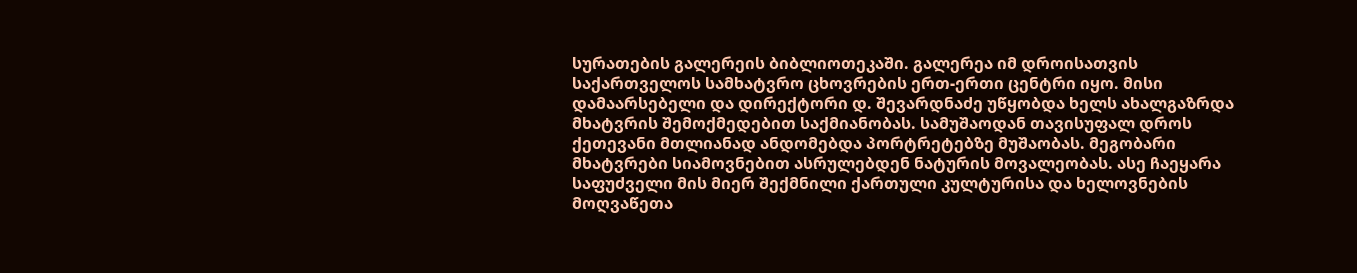სურათების გალერეის ბიბლიოთეკაში. გალერეა იმ დროისათვის საქართველოს სამხატვრო ცხოვრების ერთ-ერთი ცენტრი იყო. მისი დამაარსებელი და დირექტორი დ. შევარდნაძე უწყობდა ხელს ახალგაზრდა მხატვრის შემოქმედებით საქმიანობას. სამუშაოდან თავისუფალ დროს ქეთევანი მთლიანად ანდომებდა პორტრეტებზე მუშაობას. მეგობარი მხატვრები სიამოვნებით ასრულებდენ ნატურის მოვალეობას. ასე ჩაეყარა საფუძველი მის მიერ შექმნილი ქართული კულტურისა და ხელოვნების მოღვაწეთა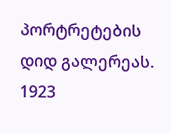პორტრეტების დიდ გალერეას. 1923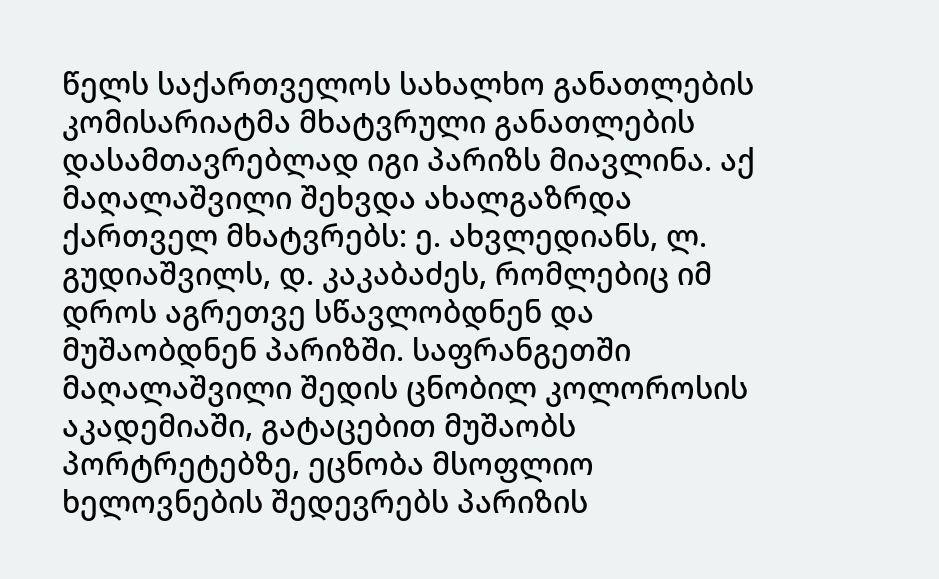წელს საქართველოს სახალხო განათლების კომისარიატმა მხატვრული განათლების დასამთავრებლად იგი პარიზს მიავლინა. აქ მაღალაშვილი შეხვდა ახალგაზრდა ქართველ მხატვრებს: ე. ახვლედიანს, ლ. გუდიაშვილს, დ. კაკაბაძეს, რომლებიც იმ დროს აგრეთვე სწავლობდნენ და მუშაობდნენ პარიზში. საფრანგეთში მაღალაშვილი შედის ცნობილ კოლოროსის აკადემიაში, გატაცებით მუშაობს პორტრეტებზე, ეცნობა მსოფლიო ხელოვნების შედევრებს პარიზის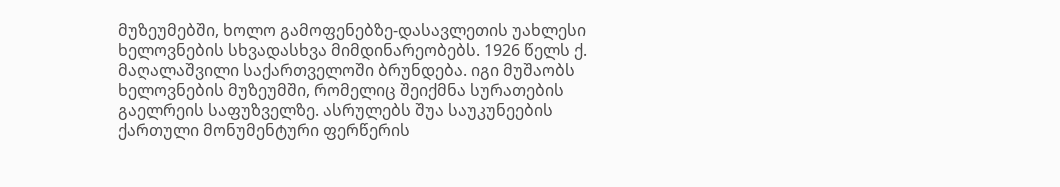მუზეუმებში, ხოლო გამოფენებზე-დასავლეთის უახლესი ხელოვნების სხვადასხვა მიმდინარეობებს. 1926 წელს ქ. მაღალაშვილი საქართველოში ბრუნდება. იგი მუშაობს ხელოვნების მუზეუმში, რომელიც შეიქმნა სურათების გაელრეის საფუზველზე. ასრულებს შუა საუკუნეების ქართული მონუმენტური ფერწერის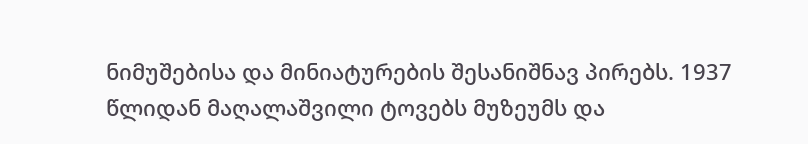ნიმუშებისა და მინიატურების შესანიშნავ პირებს. 1937 წლიდან მაღალაშვილი ტოვებს მუზეუმს და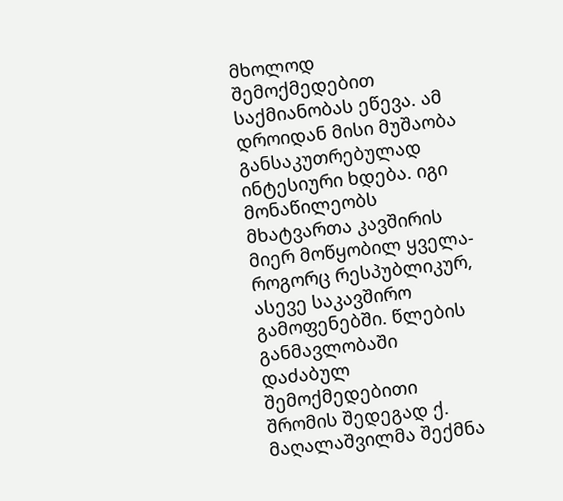მხოლოდ შემოქმედებით საქმიანობას ეწევა. ამ დროიდან მისი მუშაობა განსაკუთრებულად ინტესიური ხდება. იგი მონაწილეობს მხატვართა კავშირის მიერ მოწყობილ ყველა-როგორც რესპუბლიკურ, ასევე საკავშირო გამოფენებში. წლების განმავლობაში დაძაბულ შემოქმედებითი შრომის შედეგად ქ. მაღალაშვილმა შექმნა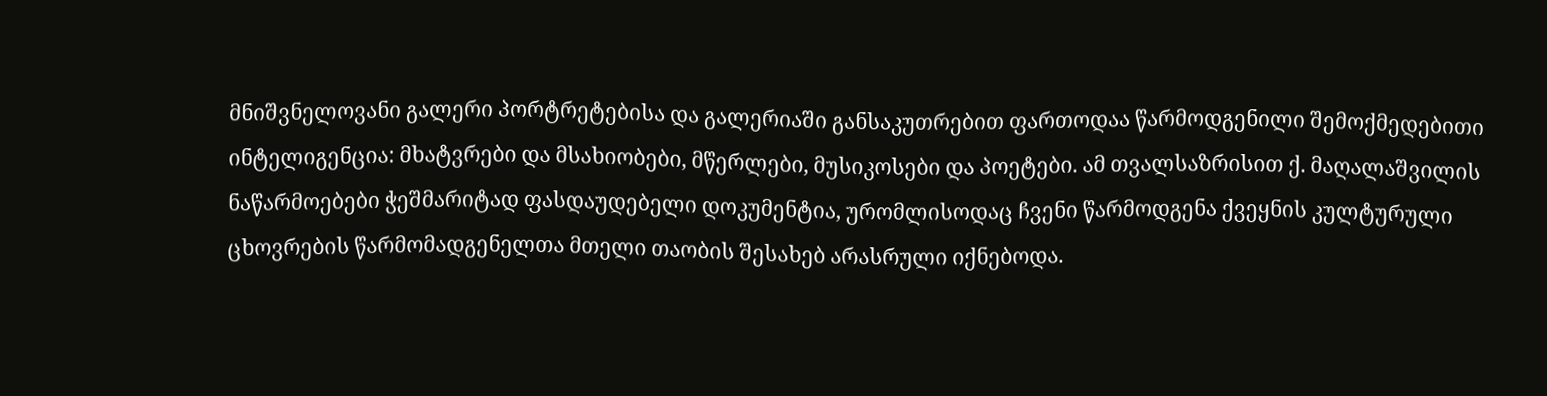მნიშვნელოვანი გალერი პორტრეტებისა და გალერიაში განსაკუთრებით ფართოდაა წარმოდგენილი შემოქმედებითი ინტელიგენცია: მხატვრები და მსახიობები, მწერლები, მუსიკოსები და პოეტები. ამ თვალსაზრისით ქ. მაღალაშვილის ნაწარმოებები ჭეშმარიტად ფასდაუდებელი დოკუმენტია, ურომლისოდაც ჩვენი წარმოდგენა ქვეყნის კულტურული ცხოვრების წარმომადგენელთა მთელი თაობის შესახებ არასრული იქნებოდა.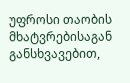უფროსი თაობის მხატვრებისაგან განსხვავებით,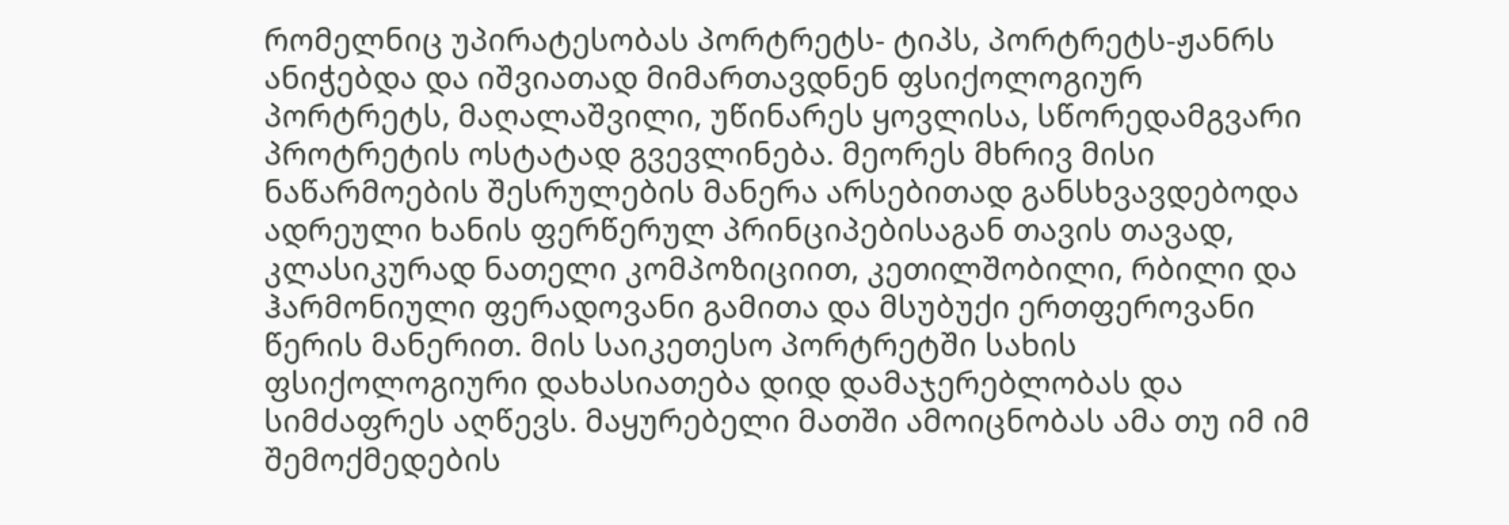რომელნიც უპირატესობას პორტრეტს- ტიპს, პორტრეტს-ჟანრს ანიჭებდა და იშვიათად მიმართავდნენ ფსიქოლოგიურ პორტრეტს, მაღალაშვილი, უწინარეს ყოვლისა, სწორედამგვარი პროტრეტის ოსტატად გვევლინება. მეორეს მხრივ მისი ნაწარმოების შესრულების მანერა არსებითად განსხვავდებოდა ადრეული ხანის ფერწერულ პრინციპებისაგან თავის თავად, კლასიკურად ნათელი კომპოზიციით, კეთილშობილი, რბილი და ჰარმონიული ფერადოვანი გამითა და მსუბუქი ერთფეროვანი წერის მანერით. მის საიკეთესო პორტრეტში სახის ფსიქოლოგიური დახასიათება დიდ დამაჯერებლობას და სიმძაფრეს აღწევს. მაყურებელი მათში ამოიცნობას ამა თუ იმ იმ შემოქმედების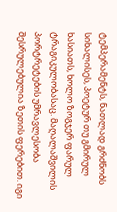ტემპერამენტს, ნათლად გრძნობს სიხალისეს, პოეტურ თუ გმირულ ხასიათს, ხოლო ზოგჯერ ფარულ ტრაგიკულობასაც. მაღალაშვილის პორტრეტების უმრავლესობა შესრულებულია ზეთის ფერებით. იგი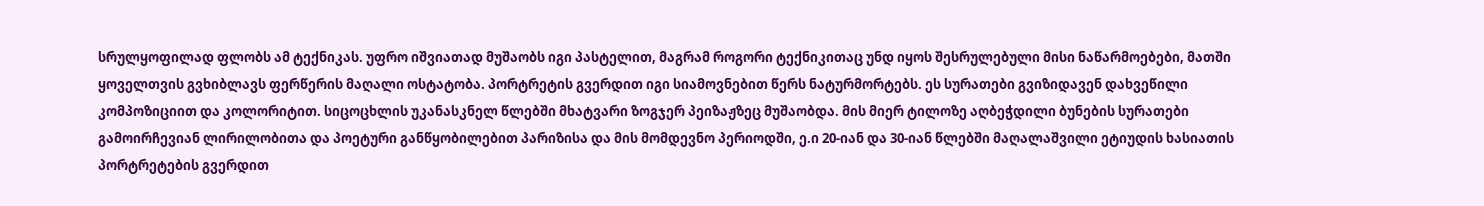სრულყოფილად ფლობს ამ ტექნიკას. უფრო იშვიათად მუშაობს იგი პასტელით, მაგრამ როგორი ტექნიკითაც უნდ იყოს შესრულებული მისი ნაწარმოებები, მათში ყოველთვის გვხიბლავს ფერწერის მაღალი ოსტატობა. პორტრეტის გვერდით იგი სიამოვნებით წერს ნატურმორტებს. ეს სურათები გვიზიდავენ დახვეწილი კომპოზიციით და კოლორიტით. სიცოცხლის უკანასკნელ წლებში მხატვარი ზოგჯერ პეიზაჟზეც მუშაობდა. მის მიერ ტილოზე აღბეჭდილი ბუნების სურათები გამოირჩევიან ლირილობითა და პოეტური განწყობილებით პარიზისა და მის მომდევნო პერიოდში, ე.ი 20-იან და 30-იან წლებში მაღალაშვილი ეტიუდის ხასიათის პორტრეტების გვერდით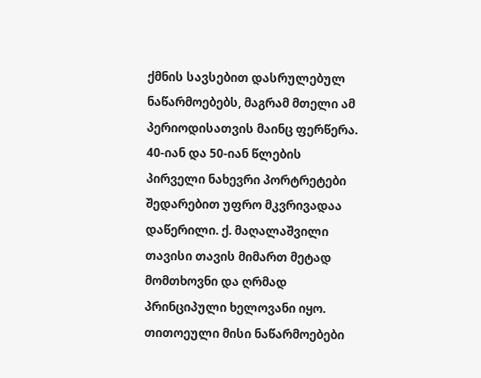ქმნის სავსებით დასრულებულ ნაწარმოებებს, მაგრამ მთელი ამ პერიოდისათვის მაინც ფერწერა. 40-იან და 50-იან წლების პირველი ნახევრი პორტრეტები შედარებით უფრო მკვრივადაა დაწერილი. ქ. მაღალაშვილი თავისი თავის მიმართ მეტად მომთხოვნი და ღრმად პრინციპული ხელოვანი იყო. თითოეული მისი ნაწარმოებები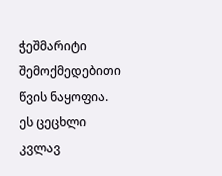ჭეშმარიტი შემოქმედებითი წვის ნაყოფია. ეს ცეცხლი კვლავ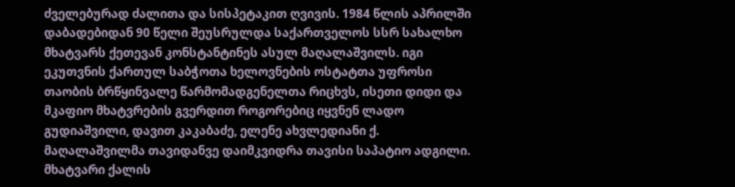ძველებურად ძალითა და სისპეტაკით ღვივის. 1984 წლის აპრილში დაბადებიდან 90 წელი შეუსრულდა საქართველოს სსრ სახალხო მხატვარს ქეთევან კონსტანტინეს ასულ მაღალაშვილს. იგი ეკუთვნის ქართულ საბჭოთა ხელოვნების ოსტატთა უფროსი თაობის ბრწყინვალე წარმომადგენელთა რიცხვს, ისეთი დიდი და მკაფიო მხატვრების გვერდით როგორებიც იყვნენ ლადო გუდიაშვილი, დავით კაკაბაძე, ელენე ახვლედიანი ქ. მაღალაშვილმა თავიდანვე დაიმკვიდრა თავისი საპატიო ადგილი. მხატვარი ქალის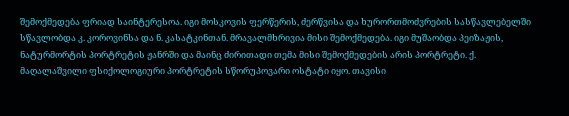შემოქმედება ფრიად საინტერესოა. იგი მოსკოვის ფერწერის, ძერწვისა და ხურორთმოძვრების სასწავლებელში სწავლობდა კ. კოროვინსა და ნ. კასატკინთან. მრავალმხრივია მისი შემოქმედება. იგი მუშაობდა პეიზაჟის, ნატურმორტის პორტრეტის ჟანრში და მაინც ძირითადი თემა მისი შემოქმედების არის პორტრეტი. ქ. მაღალაშვილი ფსიქოლოგიური პორტრეტის სწორუპოვარი ოსტატი იყო. თავისი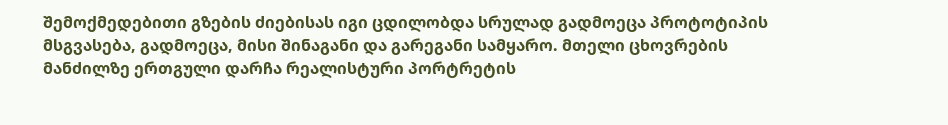შემოქმედებითი გზების ძიებისას იგი ცდილობდა სრულად გადმოეცა პროტოტიპის მსგვასება, გადმოეცა, მისი შინაგანი და გარეგანი სამყარო. მთელი ცხოვრების მანძილზე ერთგული დარჩა რეალისტური პორტრეტის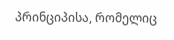პრინციპისა, რომელიც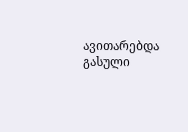ავითარებდა გასული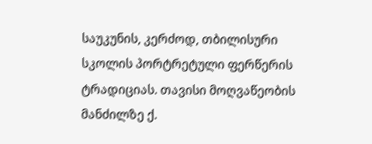საუკუნის, კერძოდ, თბილისური სკოლის პორტრეტული ფერწერის ტრადიციას. თავისი მოღვაწეობის მანძილზე ქ.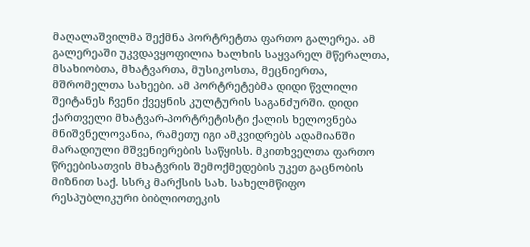მაღალაშვილმა შექმნა პორტრეტთა ფართო გალერეა. ამ გალერეაში უკვდავყოფილია ხალხის საყვარელ მწერალთა, მსახიობთა, მხატვართა, მუსიკოსთა, მეცნიერთა, მშრომელთა სახეები. ამ პორტრეტებმა დიდი წვლილი შეიტანეს ჩვენი ქვეყნის კულტურის საგანძურში. დიდი ქართველი მხატვარ-პორტრეტისტი ქალის ხელოვნება მნიშვნელოვანია, რამეთუ იგი ამკვიდრებს ადამიანში მარადიული მშვენიერების საწყისს. მკითხველთა ფართო წრეებისათვის მხატვრის შემოქმედების უკეთ გაცნობის მიზნით საქ. სსრკ მარქსის სახ. სახელმწიფო რესპუბლიკური ბიბლიოთეკის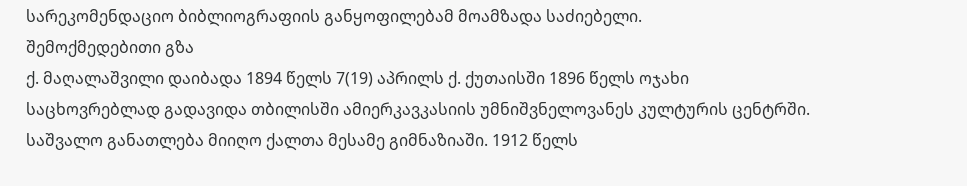სარეკომენდაციო ბიბლიოგრაფიის განყოფილებამ მოამზადა საძიებელი.
შემოქმედებითი გზა
ქ. მაღალაშვილი დაიბადა 1894 წელს 7(19) აპრილს ქ. ქუთაისში 1896 წელს ოჯახი საცხოვრებლად გადავიდა თბილისში ამიერკავკასიის უმნიშვნელოვანეს კულტურის ცენტრში. საშვალო განათლება მიიღო ქალთა მესამე გიმნაზიაში. 1912 წელს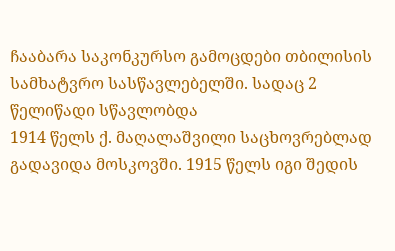ჩააბარა საკონკურსო გამოცდები თბილისის სამხატვრო სასწავლებელში. სადაც 2 წელიწადი სწავლობდა
1914 წელს ქ. მაღალაშვილი საცხოვრებლად გადავიდა მოსკოვში. 1915 წელს იგი შედის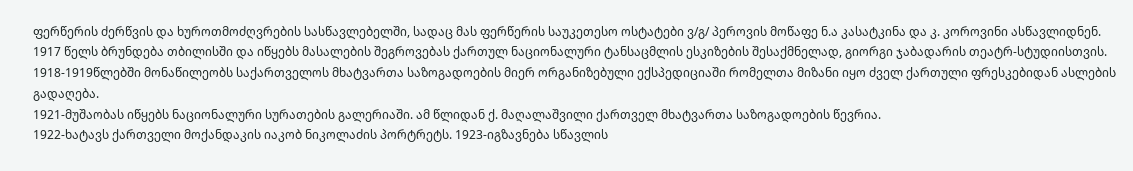ფერწერის ძერწვის და ხუროთმოძღვრების სასწავლებელში, სადაც მას ფერწერის საუკეთესო ოსტატები ვ/გ/ პეროვის მოწაფე ნ.ა კასატკინა და კ. კოროვინი ასწავლიდნენ.
1917 წელს ბრუნდება თბილისში და იწყებს მასალების შეგროვებას ქართულ ნაციონალური ტანსაცმლის ესკიზების შესაქმნელად, გიორგი ჯაბადარის თეატრ-სტუდიისთვის. 1918-1919წლებში მონაწილეობს საქართველოს მხატვართა საზოგადოების მიერ ორგანიზებული ექსპედიციაში რომელთა მიზანი იყო ძველ ქართული ფრესკებიდან ასლების გადაღება.
1921-მუშაობას იწყებს ნაციონალური სურათების გალერიაში. ამ წლიდან ქ. მაღალაშვილი ქართველ მხატვართა საზოგადოების წევრია.
1922-ხატავს ქართველი მოქანდაკის იაკობ ნიკოლაძის პორტრეტს. 1923-იგზავნება სწავლის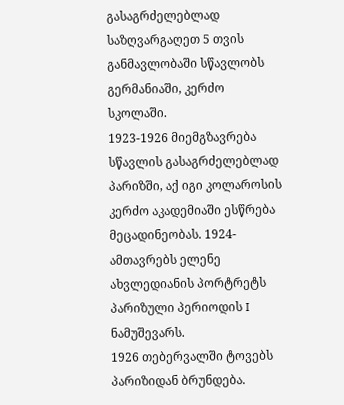გასაგრძელებლად საზღვარგაღეთ 5 თვის განმავლობაში სწავლობს გერმანიაში, კერძო სკოლაში.
1923-1926 მიემგზავრება სწავლის გასაგრძელებლად პარიზში, აქ იგი კოლაროსის კერძო აკადემიაში ესწრება მეცადინეობას. 1924-ამთავრებს ელენე ახვლედიანის პორტრეტს პარიზული პერიოდის I ნამუშევარს.
1926 თებერვალში ტოვებს პარიზიდან ბრუნდება.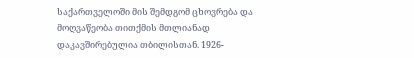საქართველოში მის შემდგომ ცხოვრება და მოღვაწეობა თითქმის მთლიანად დაკავშირებულია თბილისთან. 1926-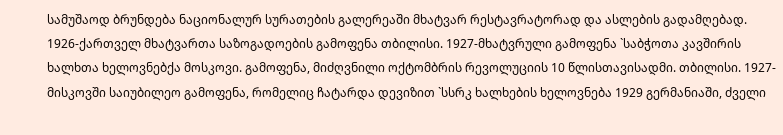სამუშაოდ ბრუნდება ნაციონალურ სურათების გალერეაში მხატვარ რესტავრატორად და ასლების გადამღებად.
1926-ქართველ მხატვართა საზოგადოების გამოფენა თბილისი. 1927-მხატვრული გამოფენა `საბჭოთა კავშირის ხალხთა ხელოვნებქა მოსკოვი. გამოფენა, მიძღვნილი ოქტომბრის რევოლუციის 10 წლისთავისადმი. თბილისი. 1927-მისკოვში საიუბილეო გამოფენა, რომელიც ჩატარდა დევიზით `სსრკ ხალხების ხელოვნება 1929 გერმანიაში, ძველი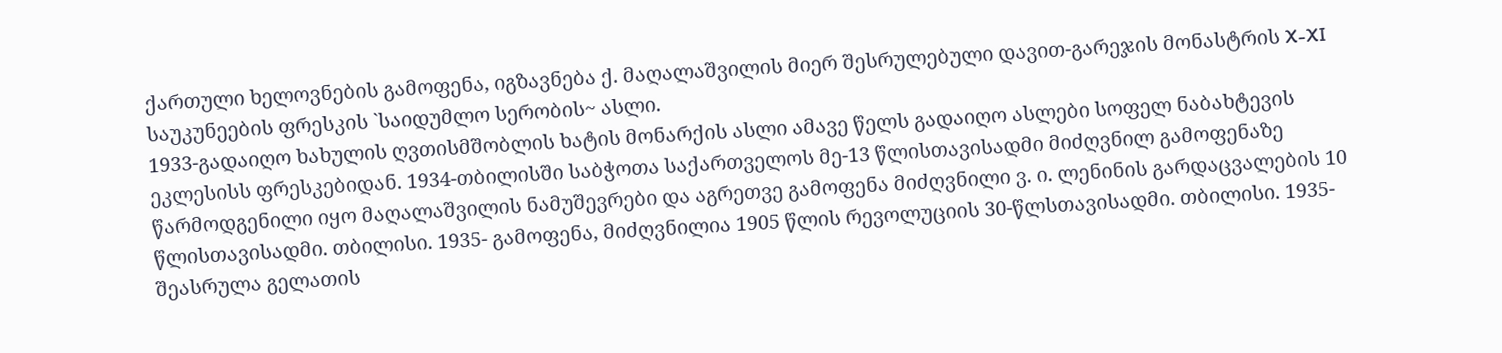ქართული ხელოვნების გამოფენა, იგზავნება ქ. მაღალაშვილის მიერ შესრულებული დავით-გარეჯის მონასტრის X-XI საუკუნეების ფრესკის `საიდუმლო სერობის~ ასლი.
1933-გადაიღო ხახულის ღვთისმშობლის ხატის მონარქის ასლი ამავე წელს გადაიღო ასლები სოფელ ნაბახტევის ეკლესისს ფრესკებიდან. 1934-თბილისში საბჭოთა საქართველოს მე-13 წლისთავისადმი მიძღვნილ გამოფენაზე წარმოდგენილი იყო მაღალაშვილის ნამუშევრები და აგრეთვე გამოფენა მიძღვნილი ვ. ი. ლენინის გარდაცვალების 10 წლისთავისადმი. თბილისი. 1935- გამოფენა, მიძღვნილია 1905 წლის რევოლუციის 30-წლსთავისადმი. თბილისი. 1935-შეასრულა გელათის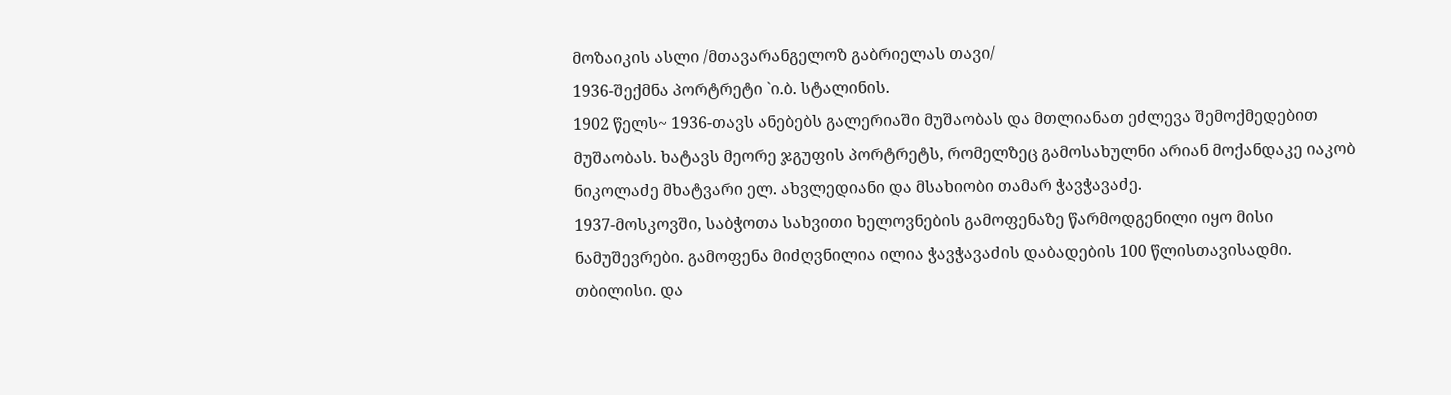მოზაიკის ასლი /მთავარანგელოზ გაბრიელას თავი/
1936-შექმნა პორტრეტი `ი.ბ. სტალინის.
1902 წელს~ 1936-თავს ანებებს გალერიაში მუშაობას და მთლიანათ ეძლევა შემოქმედებით მუშაობას. ხატავს მეორე ჯგუფის პორტრეტს, რომელზეც გამოსახულნი არიან მოქანდაკე იაკობ ნიკოლაძე მხატვარი ელ. ახვლედიანი და მსახიობი თამარ ჭავჭავაძე.
1937-მოსკოვში, საბჭოთა სახვითი ხელოვნების გამოფენაზე წარმოდგენილი იყო მისი ნამუშევრები. გამოფენა მიძღვნილია ილია ჭავჭავაძის დაბადების 100 წლისთავისადმი. თბილისი. და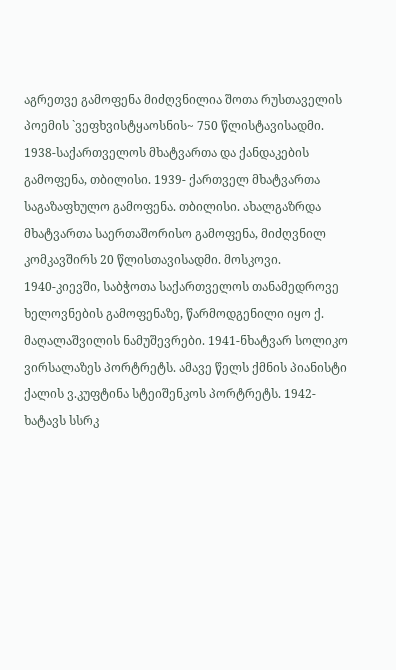აგრეთვე გამოფენა მიძღვნილია შოთა რუსთაველის პოემის `ვეფხვისტყაოსნის~ 750 წლისტავისადმი.
1938-საქართველოს მხატვართა და ქანდაკების გამოფენა, თბილისი. 1939- ქართველ მხატვართა საგაზაფხულო გამოფენა. თბილისი. ახალგაზრდა მხატვართა საერთაშორისო გამოფენა, მიძღვნილ კომკავშირს 20 წლისთავისადმი. მოსკოვი.
1940-კიევში, საბჭოთა საქართველოს თანამედროვე ხელოვნების გამოფენაზე, წარმოდგენილი იყო ქ. მაღალაშვილის ნამუშევრები. 1941-ნხატვარ სოლიკო ვირსალაზეს პორტრეტს. ამავე წელს ქმნის პიანისტი ქალის ვ.კუფტინა სტეიშენკოს პორტრეტს. 1942-ხატავს სსრკ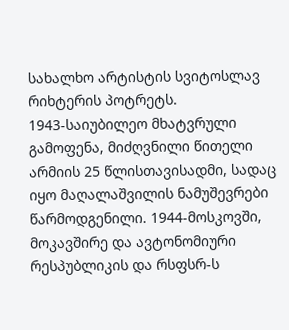სახალხო არტისტის სვიტოსლავ რიხტერის პოტრეტს.
1943-საიუბილეო მხატვრული გამოფენა, მიძღვნილი წითელი არმიის 25 წლისთავისადმი, სადაც იყო მაღალაშვილის ნამუშევრები წარმოდგენილი. 1944-მოსკოვში, მოკავშირე და ავტონომიური რესპუბლიკის და რსფსრ-ს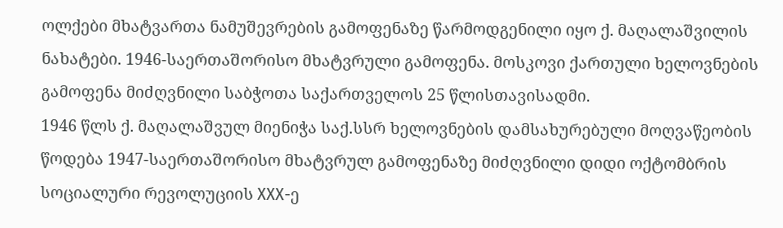ოლქები მხატვართა ნამუშევრების გამოფენაზე წარმოდგენილი იყო ქ. მაღალაშვილის ნახატები. 1946-საერთაშორისო მხატვრული გამოფენა. მოსკოვი ქართული ხელოვნების გამოფენა მიძღვნილი საბჭოთა საქართველოს 25 წლისთავისადმი.
1946 წლს ქ. მაღალაშვულ მიენიჭა საქ.სსრ ხელოვნების დამსახურებული მოღვაწეობის წოდება 1947-საერთაშორისო მხატვრულ გამოფენაზე მიძღვნილი დიდი ოქტომბრის სოციალური რევოლუციის XXX-ე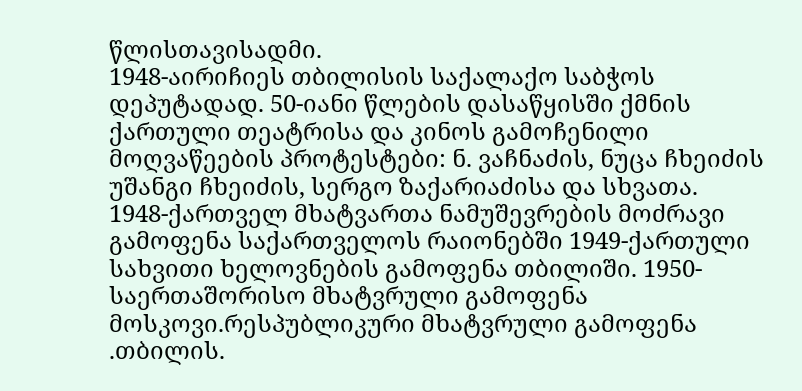წლისთავისადმი.
1948-აირიჩიეს თბილისის საქალაქო საბჭოს დეპუტადად. 50-იანი წლების დასაწყისში ქმნის ქართული თეატრისა და კინოს გამოჩენილი მოღვაწეების პროტესტები: ნ. ვაჩნაძის, ნუცა ჩხეიძის უშანგი ჩხეიძის, სერგო ზაქარიაძისა და სხვათა.
1948-ქართველ მხატვართა ნამუშევრების მოძრავი გამოფენა საქართველოს რაიონებში 1949-ქართული სახვითი ხელოვნების გამოფენა თბილიში. 1950-საერთაშორისო მხატვრული გამოფენა მოსკოვი.რესპუბლიკური მხატვრული გამოფენა .თბილის.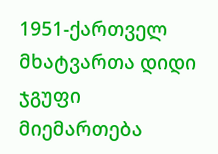1951-ქართველ მხატვართა დიდი ჯგუფი მიემართება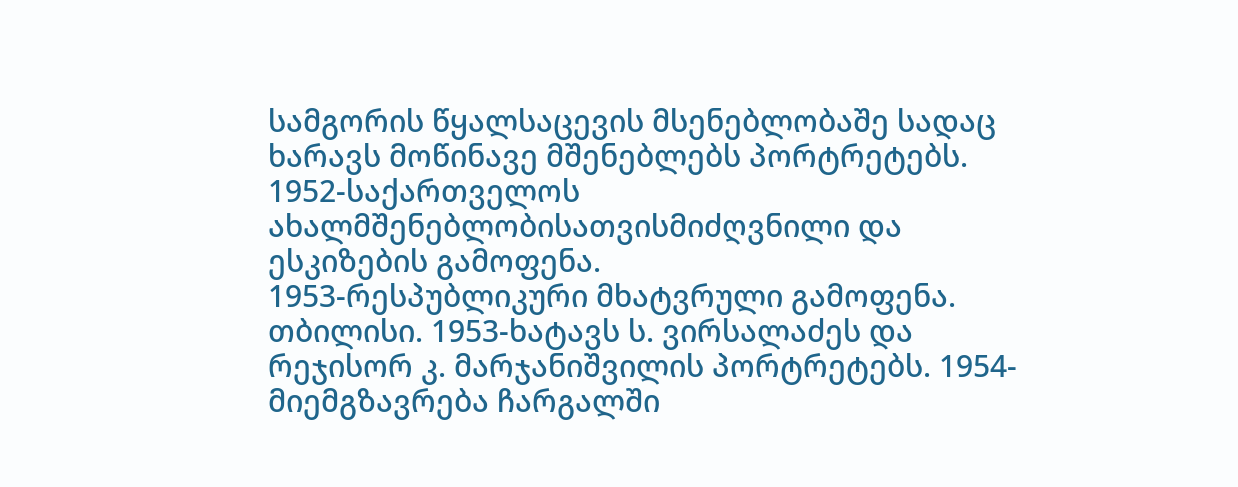სამგორის წყალსაცევის მსენებლობაშე სადაც ხარავს მოწინავე მშენებლებს პორტრეტებს. 1952-საქართველოს ახალმშენებლობისათვისმიძღვნილი და ესკიზების გამოფენა.
1953-რესპუბლიკური მხატვრული გამოფენა. თბილისი. 1953-ხატავს ს. ვირსალაძეს და რეჯისორ კ. მარჯანიშვილის პორტრეტებს. 1954-მიემგზავრება ჩარგალში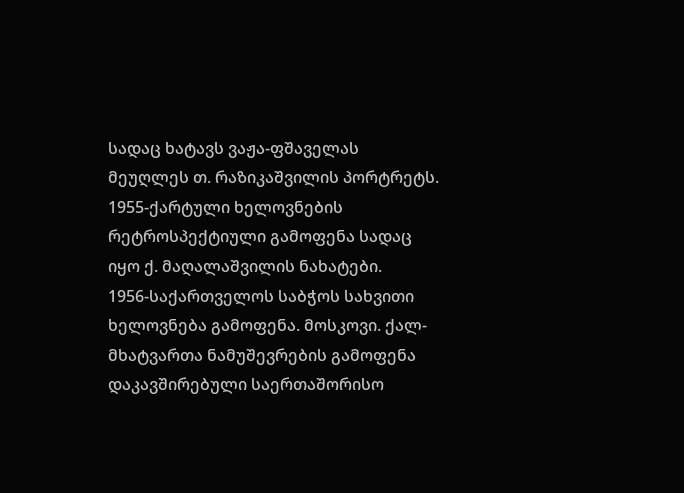სადაც ხატავს ვაჟა-ფშაველას მეუღლეს თ. რაზიკაშვილის პორტრეტს. 1955-ქარტული ხელოვნების რეტროსპექტიული გამოფენა სადაც იყო ქ. მაღალაშვილის ნახატები.
1956-საქართველოს საბჭოს სახვითი ხელოვნება გამოფენა. მოსკოვი. ქალ-მხატვართა ნამუშევრების გამოფენა დაკავშირებული საერთაშორისო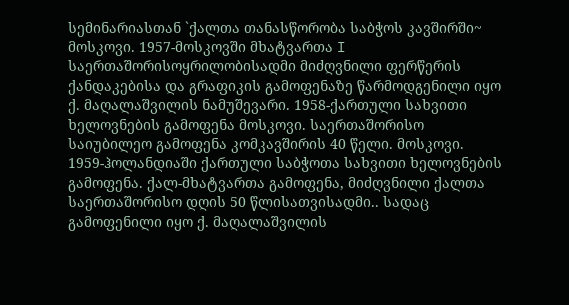სემინარიასთან `ქალთა თანასწორობა საბჭოს კავშირში~ მოსკოვი. 1957-მოსკოვში მხატვართა I საერთაშორისოყრილობისადმი მიძღვნილი ფერწერის ქანდაკებისა და გრაფიკის გამოფენაზე წარმოდგენილი იყო ქ. მაღალაშვილის ნამუშევარი. 1958-ქართული სახვითი ხელოვნების გამოფენა მოსკოვი. საერთაშორისო საიუბილეო გამოფენა კომკავშირის 40 წელი. მოსკოვი.
1959-ჰოლანდიაში ქართული საბჭოთა სახვითი ხელოვნების გამოფენა. ქალ-მხატვართა გამოფენა, მიძღვნილი ქალთა საერთაშორისო დღის 50 წლისათვისადმი.. სადაც გამოფენილი იყო ქ. მაღალაშვილის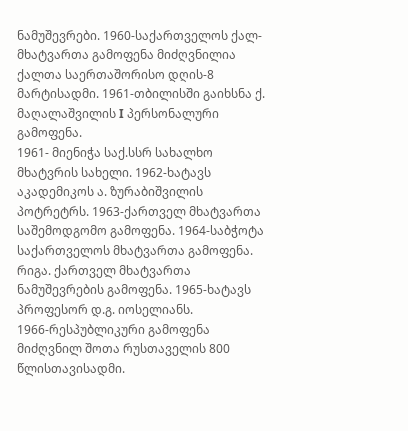ნამუშევრები. 1960-საქართველოს ქალ-მხატვართა გამოფენა მიძღვნილია ქალთა საერთაშორისო დღის-8 მარტისადმი. 1961-თბილისში გაიხსნა ქ. მაღალაშვილის I პერსონალური გამოფენა.
1961- მიენიჭა საქ.სსრ სახალხო მხატვრის სახელი. 1962-ხატავს აკადემიკოს ა. ზურაბიშვილის პოტრეტრს. 1963-ქართველ მხატვართა საშემოდგომო გამოფენა. 1964-საბჭოტა საქართველოს მხატვართა გამოფენა. რიგა. ქართველ მხატვართა ნამუშევრების გამოფენა. 1965-ხატავს პროფესორ დ.გ. იოსელიანს.
1966-რესპუბლიკური გამოფენა მიძღვნილ შოთა რუსთაველის 800 წლისთავისადმი.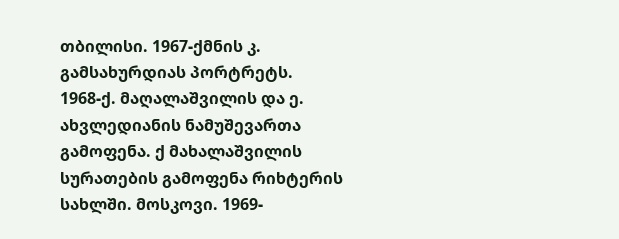თბილისი. 1967-ქმნის კ. გამსახურდიას პორტრეტს.
1968-ქ. მაღალაშვილის და ე. ახვლედიანის ნამუშევართა გამოფენა. ქ მახალაშვილის სურათების გამოფენა რიხტერის სახლში. მოსკოვი. 1969-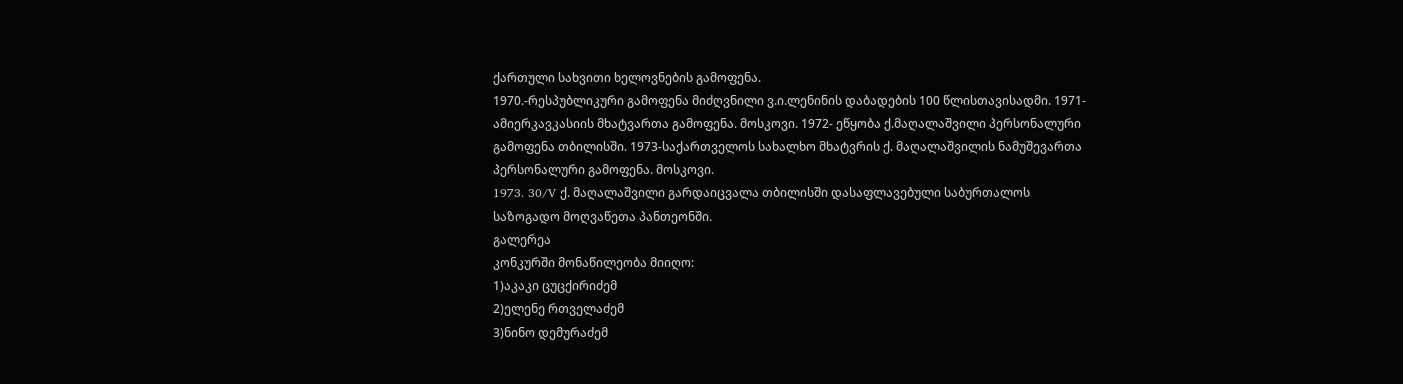ქართული სახვითი ხელოვნების გამოფენა.
1970.-რესპუბლიკური გამოფენა მიძღვნილი ვ.ი.ლენინის დაბადების 100 წლისთავისადმი. 1971-ამიერკავკასიის მხატვართა გამოფენა. მოსკოვი. 1972- ეწყობა ქ.მაღალაშვილი პერსონალური გამოფენა თბილისში. 1973-საქართველოს სახალხო მხატვრის ქ. მაღალაშვილის ნამუშევართა პერსონალური გამოფენა. მოსკოვი.
1973. 30/V ქ. მაღალაშვილი გარდაიცვალა თბილისში დასაფლავებული საბურთალოს საზოგადო მოღვაწეთა პანთეონში.
გალერეა
კონკურში მონაწილეობა მიიღო:
1)აკაკი ცუცქირიძემ
2)ელენე რთველაძემ
3)ნინო დემურაძემ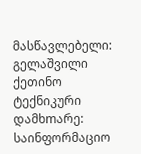მასწავლებელი: გელაშვილი ქეთინო
ტექნიკური დამხmარე: საინფორმაციო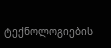ტექნოლოგიების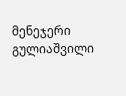მენეჯერი გულიაშვილი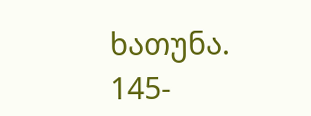ხათუნა.
145-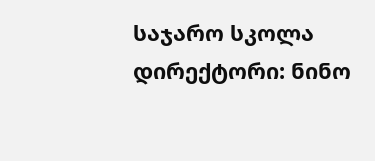საჯარო სკოლა
დირექტორი: ნინო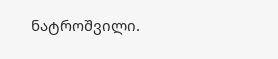ნატროშვილი.